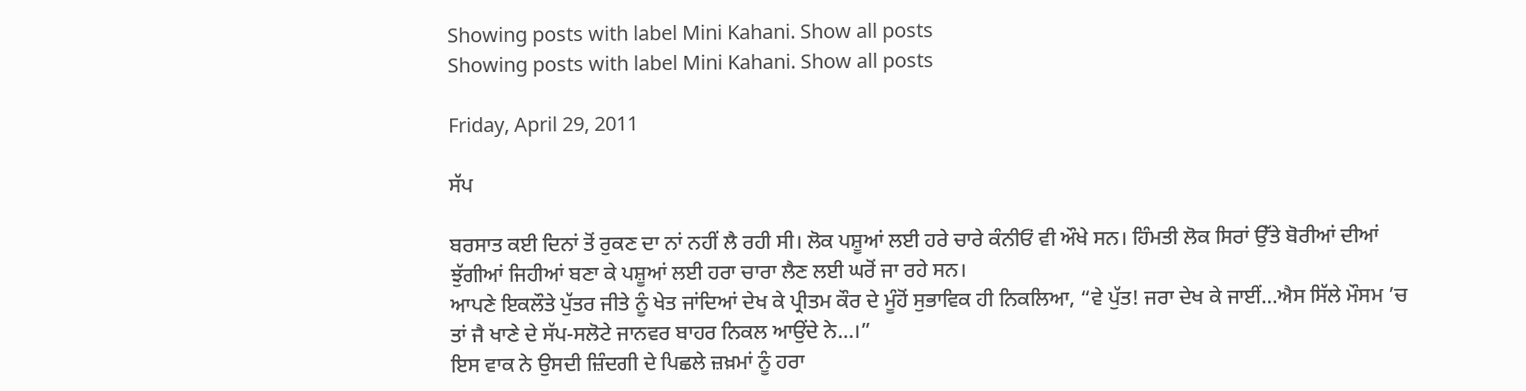Showing posts with label Mini Kahani. Show all posts
Showing posts with label Mini Kahani. Show all posts

Friday, April 29, 2011

ਸੱਪ

ਬਰਸਾਤ ਕਈ ਦਿਨਾਂ ਤੋਂ ਰੁਕਣ ਦਾ ਨਾਂ ਨਹੀਂ ਲੈ ਰਹੀ ਸੀ। ਲੋਕ ਪਸ਼ੂਆਂ ਲਈ ਹਰੇ ਚਾਰੇ ਕੰਨੀਓਂ ਵੀ ਔਖੇ ਸਨ। ਹਿੰਮਤੀ ਲੋਕ ਸਿਰਾਂ ਉੱਤੇ ਬੋਰੀਆਂ ਦੀਆਂ ਝੁੱਗੀਆਂ ਜਿਹੀਆਂ ਬਣਾ ਕੇ ਪਸ਼ੂਆਂ ਲਈ ਹਰਾ ਚਾਰਾ ਲੈਣ ਲਈ ਘਰੋਂ ਜਾ ਰਹੇ ਸਨ।
ਆਪਣੇ ਇਕਲੌਤੇ ਪੁੱਤਰ ਜੀਤੇ ਨੂੰ ਖੇਤ ਜਾਂਦਿਆਂ ਦੇਖ ਕੇ ਪ੍ਰੀਤਮ ਕੌਰ ਦੇ ਮੂੰਹੋਂ ਸੁਭਾਵਿਕ ਹੀ ਨਿਕਲਿਆ, “ਵੇ ਪੁੱਤ! ਜਰਾ ਦੇਖ ਕੇ ਜਾਈਂ…ਐਸ ਸਿੱਲੇ ਮੌਸਮ ’ਚ ਤਾਂ ਜੈ ਖਾਣੇ ਦੇ ਸੱਪ-ਸਲੋਟੇ ਜਾਨਵਰ ਬਾਹਰ ਨਿਕਲ ਆਉਂਦੇ ਨੇ…।”
ਇਸ ਵਾਕ ਨੇ ਉਸਦੀ ਜ਼ਿੰਦਗੀ ਦੇ ਪਿਛਲੇ ਜ਼ਖ਼ਮਾਂ ਨੂੰ ਹਰਾ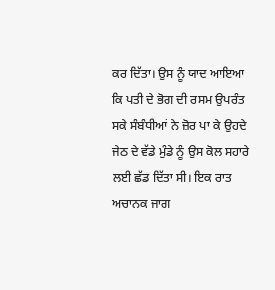ਕਰ ਦਿੱਤਾ। ਉਸ ਨੂੰ ਯਾਦ ਆਇਆ ਕਿ ਪਤੀ ਦੇ ਭੋਗ ਦੀ ਰਸਮ ਉਪਰੰਤ ਸਕੇ ਸੰਬੰਧੀਆਂ ਨੇ ਜ਼ੋਰ ਪਾ ਕੇ ਉਹਦੇ ਜੇਠ ਦੇ ਵੱਡੇ ਮੁੰਡੇ ਨੂੰ ਉਸ ਕੋਲ ਸਹਾਰੇ ਲਈ ਛੱਡ ਦਿੱਤਾ ਸੀ। ਇਕ ਰਾਤ ਅਚਾਨਕ ਜਾਗ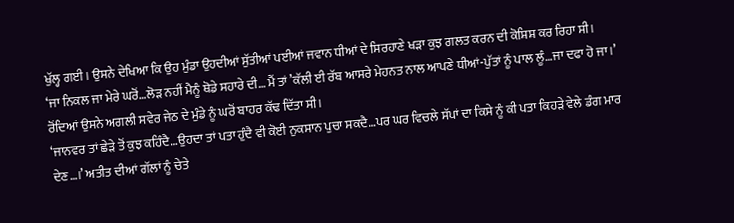ਖੁੱਲ੍ਹ ਗਈ। ਉਸਨੇ ਦੇਖਿਆ ਕਿ ਉਹ ਮੁੰਡਾ ਉਹਦੀਆਂ ਸੁੱਤੀਆਂ ਪਈਆਂ ਜਵਾਨ ਧੀਆਂ ਦੇ ਸਿਰਹਾਣੇ ਖਡ਼ਾ ਕੁਝ ਗਲਤ ਕਰਨ ਦੀ ਕੋਸ਼ਿਸ਼ ਕਰ ਰਿਹਾ ਸੀ।
‘ਜਾ ਨਿਕਲ ਜਾ ਮੇਰੇ ਘਰੋਂ…ਲੋਡ਼ ਨਹੀਂ ਮੈਨੂੰ ਥੋਡੇ ਸਹਾਰੇ ਦੀ… ਮੈਂ ਤਾਂ ’ਕੱਲੀ ਈ ਰੱਬ ਆਸਰੇ ਮੇਹਨਤ ਨਾਲ ਆਪਣੇ ਧੀਆਂ-ਪੁੱਤਾਂ ਨੂੰ ਪਾਲ ਲੂੰ…ਜਾ ਦਫਾ ਹੋ ਜਾ।’ ਰੋਂਦਿਆਂ ਉਸਨੇ ਅਗਲੀ ਸਵੇਰ ਜੇਠ ਦੇ ਮੁੰਡੇ ਨੂੰ ਘਰੋਂ ਬਾਹਰ ਕੱਢ ਦਿੱਤਾ ਸੀ।
‘ਜਾਨਵਰ ਤਾਂ ਛੇਡ਼ੇ ਤੋਂ ਕੁਝ ਕਹਿੰਦੈ…ਉਹਦਾ ਤਾਂ ਪਤਾ ਹੁੰਦੈ ਵੀ ਕੋਈ ਨੁਕਸਾਨ ਪੁਚਾ ਸਕਦੈ…ਪਰ ਘਰ ਵਿਚਲੇ ਸੱਪਾਂ ਦਾ ਕਿਸੇ ਨੂੰ ਕੀ ਪਤਾ ਕਿਹਡ਼ੇ ਵੇਲੇ ਡੰਗ ਮਾਰ ਦੇਣ…।’ ਅਤੀਤ ਦੀਆਂ ਗੱਲਾਂ ਨੂੰ ਚੇਤੇ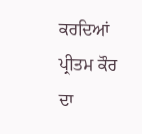ਕਰਦਿਆਂ ਪ੍ਰੀਤਮ ਕੌਰ ਦਾ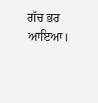ਗੱਚ ਭਰ ਆਇਆ।